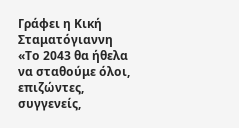Γράφει η Κική Σταματόγιαννη
«Το 2043 θα ήθελα να σταθούμε όλοι, επιζώντες, συγγενείς,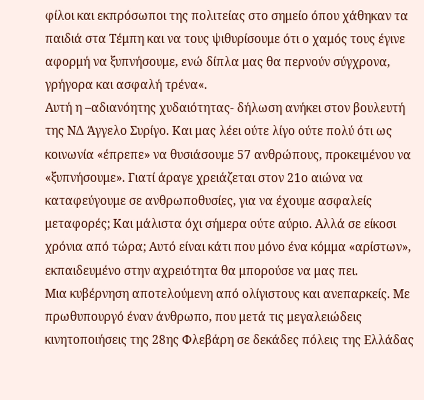φίλοι και εκπρόσωποι της πολιτείας στο σημείο όπου χάθηκαν τα παιδιά στα Τέμπη και να τους ψιθυρίσουμε ότι ο χαμός τους έγινε αφορμή να ξυπνήσουμε, ενώ δίπλα μας θα περνούν σύγχρονα, γρήγορα και ασφαλή τρένα«.
Αυτή η –αδιανόητης χυδαιότητας- δήλωση ανήκει στον βουλευτή της ΝΔ Άγγελο Συρίγο. Και μας λέει ούτε λίγο ούτε πολύ ότι ως κοινωνία «έπρεπε» να θυσιάσουμε 57 ανθρώπους, προκειμένου να «ξυπνήσουμε». Γιατί άραγε χρειάζεται στον 21ο αιώνα να καταφεύγουμε σε ανθρωποθυσίες, για να έχουμε ασφαλείς μεταφορές; Και μάλιστα όχι σήμερα ούτε αύριο. Αλλά σε είκοσι χρόνια από τώρα; Αυτό είναι κάτι που μόνο ένα κόμμα «αρίστων», εκπαιδευμένο στην αχρειότητα θα μπορούσε να μας πει.
Μια κυβέρνηση αποτελούμενη από ολίγιστους και ανεπαρκείς. Με πρωθυπουργό έναν άνθρωπο, που μετά τις μεγαλειώδεις κινητοποιήσεις της 28ης Φλεβάρη σε δεκάδες πόλεις της Ελλάδας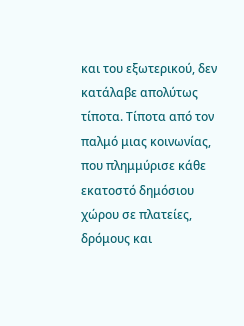και του εξωτερικού, δεν κατάλαβε απολύτως τίποτα. Τίποτα από τον παλμό μιας κοινωνίας, που πλημμύρισε κάθε εκατοστό δημόσιου χώρου σε πλατείες, δρόμους και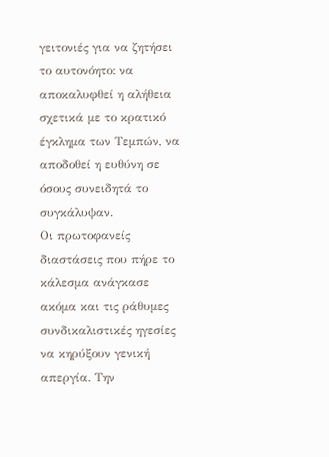γειτονιές για να ζητήσει το αυτονόητο: να αποκαλυφθεί η αλήθεια σχετικά με το κρατικό έγκλημα των Τεμπών, να αποδοθεί η ευθύνη σε όσους συνειδητά το συγκάλυψαν.
Οι πρωτοφανείς διαστάσεις που πήρε το κάλεσμα ανάγκασε ακόμα και τις ράθυμες συνδικαλιστικές ηγεσίες να κηρύξουν γενική απεργία. Την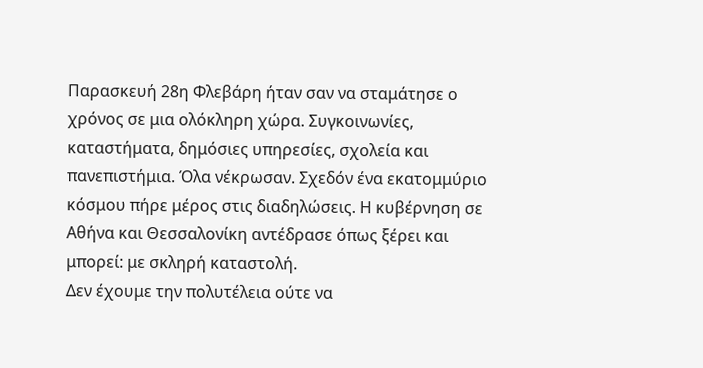Παρασκευή 28η Φλεβάρη ήταν σαν να σταμάτησε ο χρόνος σε μια ολόκληρη χώρα. Συγκοινωνίες, καταστήματα, δημόσιες υπηρεσίες, σχολεία και πανεπιστήμια. Όλα νέκρωσαν. Σχεδόν ένα εκατομμύριο κόσμου πήρε μέρος στις διαδηλώσεις. Η κυβέρνηση σε Αθήνα και Θεσσαλονίκη αντέδρασε όπως ξέρει και μπορεί: με σκληρή καταστολή.
Δεν έχουμε την πολυτέλεια ούτε να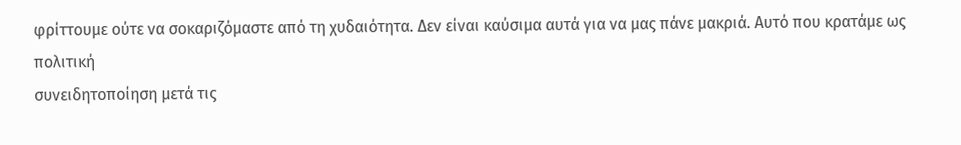φρίττουμε ούτε να σοκαριζόμαστε από τη χυδαιότητα. Δεν είναι καύσιμα αυτά για να μας πάνε μακριά. Αυτό που κρατάμε ως πολιτική
συνειδητοποίηση μετά τις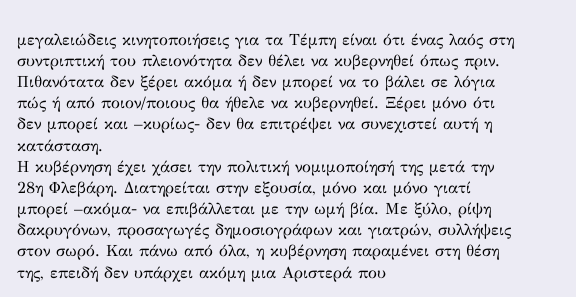μεγαλειώδεις κινητοποιήσεις για τα Τέμπη είναι ότι ένας λαός στη συντριπτική του πλειονότητα δεν θέλει να κυβερνηθεί όπως πριν. Πιθανότατα δεν ξέρει ακόμα ή δεν μπορεί να το βάλει σε λόγια πώς ή από ποιον/ποιους θα ήθελε να κυβερνηθεί. Ξέρει μόνο ότι δεν μπορεί και –κυρίως- δεν θα επιτρέψει να συνεχιστεί αυτή η κατάσταση.
Η κυβέρνηση έχει χάσει την πολιτική νομιμοποίησή της μετά την 28η Φλεβάρη. Διατηρείται στην εξουσία, μόνο και μόνο γιατί μπορεί –ακόμα- να επιβάλλεται με την ωμή βία. Με ξύλο, ρίψη δακρυγόνων, προσαγωγές δημοσιογράφων και γιατρών, συλλήψεις στον σωρό. Και πάνω από όλα, η κυβέρνηση παραμένει στη θέση της, επειδή δεν υπάρχει ακόμη μια Αριστερά που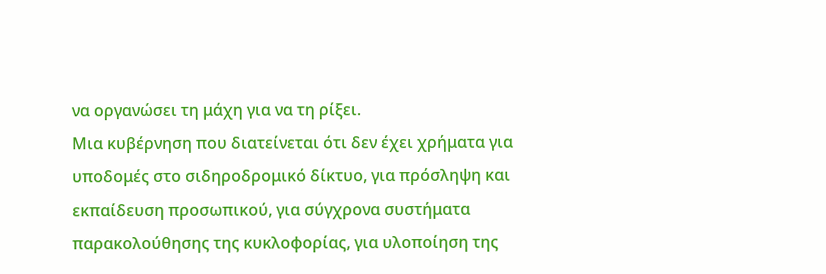να οργανώσει τη μάχη για να τη ρίξει.
Μια κυβέρνηση που διατείνεται ότι δεν έχει χρήματα για υποδομές στο σιδηροδρομικό δίκτυο, για πρόσληψη και εκπαίδευση προσωπικού, για σύγχρονα συστήματα παρακολούθησης της κυκλοφορίας, για υλοποίηση της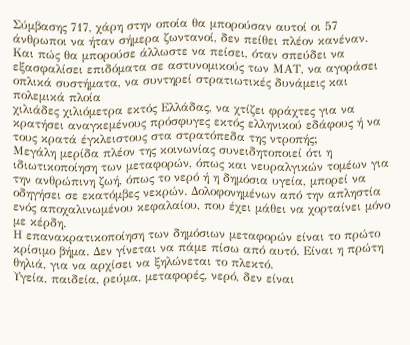Σύμβασης 717, χάρη στην οποία θα μπορούσαν αυτοί οι 57 άνθρωποι να ήταν σήμερα ζωντανοί, δεν πείθει πλέον κανέναν. Και πώς θα μπορούσε άλλωστε να πείσει, όταν σπεύδει να εξασφαλίσει επιδόματα σε αστυνομικούς των ΜΑΤ, να αγοράσει οπλικά συστήματα, να συντηρεί στρατιωτικές δυνάμεις και πολεμικά πλοία
χιλιάδες χιλιόμετρα εκτός Ελλάδας, να χτίζει φράχτες για να κρατήσει αναγκεμένους πρόσφυγες εκτός ελληνικού εδάφους ή να τους κρατά έγκλειστους στα στρατόπεδα της ντροπής;
Μεγάλη μερίδα πλέον της κοινωνίας συνειδητοποιεί ότι η ιδιωτικοποίηση των μεταφορών, όπως και νευραλγικών τομέων για την ανθρώπινη ζωή, όπως το νερό ή η δημόσια υγεία, μπορεί να οδηγήσει σε εκατόμβες νεκρών. Δολοφονημένων από την απληστία ενός αποχαλινωμένου κεφαλαίου, που έχει μάθει να χορταίνει μόνο με κέρδη.
Η επανακρατικοποίηση των δημόσιων μεταφορών είναι το πρώτο κρίσιμο βήμα. Δεν γίνεται να πάμε πίσω από αυτό. Είναι η πρώτη θηλιά, για να αρχίσει να ξηλώνεται το πλεκτό.
Υγεία, παιδεία, ρεύμα, μεταφορές, νερό, δεν είναι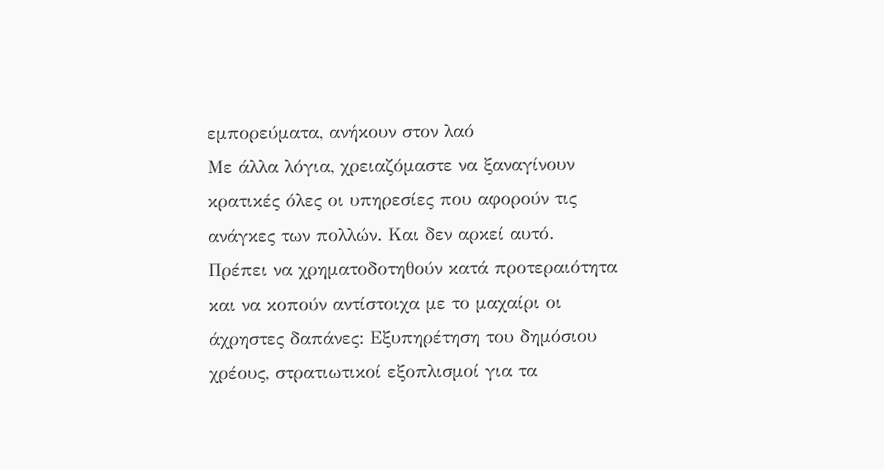εμπορεύματα, ανήκουν στον λαό
Με άλλα λόγια, χρειαζόμαστε να ξαναγίνουν κρατικές όλες οι υπηρεσίες που αφορούν τις ανάγκες των πολλών. Και δεν αρκεί αυτό.
Πρέπει να χρηματοδοτηθούν κατά προτεραιότητα και να κοπούν αντίστοιχα με το μαχαίρι οι άχρηστες δαπάνες: Εξυπηρέτηση του δημόσιου χρέους, στρατιωτικοί εξοπλισμοί για τα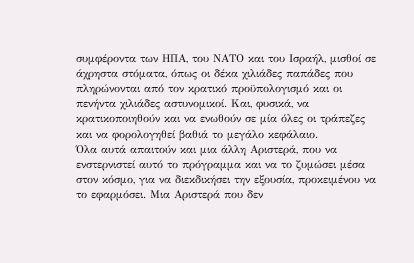συμφέροντα των ΗΠΑ, του ΝΑΤΟ και του Ισραήλ, μισθοί σε άχρηστα στόματα, όπως οι δέκα χιλιάδες παπάδες που πληρώνονται από τον κρατικό προϋπολογισμό και οι πενήντα χιλιάδες αστυνομικοί. Και, φυσικά, να κρατικοποιηθούν και να ενωθούν σε μία όλες οι τράπεζες και να φορολογηθεί βαθιά το μεγάλο κεφάλαιο.
Όλα αυτά απαιτούν και μια άλλη Αριστερά, που να ενστερνιστεί αυτό το πρόγραμμα και να το ζυμώσει μέσα στον κόσμο, για να διεκδικήσει την εξουσία, προκειμένου να το εφαρμόσει. Μια Αριστερά που δεν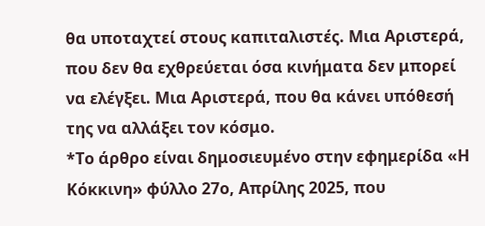θα υποταχτεί στους καπιταλιστές. Μια Αριστερά, που δεν θα εχθρεύεται όσα κινήματα δεν μπορεί να ελέγξει. Μια Αριστερά, που θα κάνει υπόθεσή της να αλλάξει τον κόσμο.
*Το άρθρο είναι δημοσιευμένο στην εφημερίδα «Η Κόκκινη» φύλλο 27ο, Απρίλης 2025, που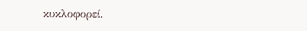κυκλοφορεί.